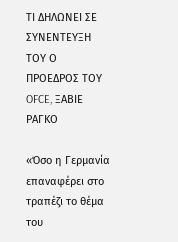ΤΙ ΔΗΛΩΝΕΙ ΣΕ ΣΥΝΕΝΤΕΥΞΗ ΤΟΥ Ο ΠΡΟΕΔΡΟΣ ΤΟΥ OFCE, ΞΑΒΙΕ ΡΑΓΚΟ

«Όσο η Γερμανία επαναφέρει στο τραπέζι το θέμα του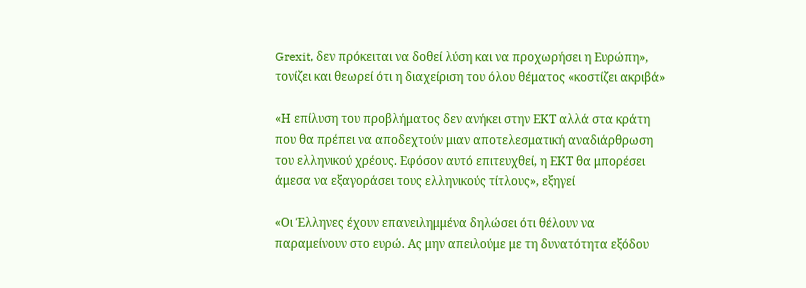Grexit, δεν πρόκειται να δοθεί λύση και να προχωρήσει η Ευρώπη», τονίζει και θεωρεί ότι η διαχείριση του όλου θέματος «κοστίζει ακριβά»

«Η επίλυση του προβλήματος δεν ανήκει στην ΕΚΤ αλλά στα κράτη που θα πρέπει να αποδεχτούν μιαν αποτελεσματική αναδιάρθρωση του ελληνικού χρέους. Εφόσον αυτό επιτευχθεί, η ΕΚΤ θα μπορέσει άμεσα να εξαγοράσει τους ελληνικούς τίτλους», εξηγεί

«Οι Έλληνες έχουν επανειλημμένα δηλώσει ότι θέλουν να παραμείνουν στο ευρώ. Ας μην απειλούμε με τη δυνατότητα εξόδου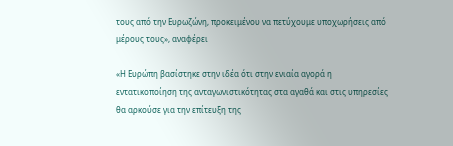τους από την Ευρωζώνη, προκειμένου να πετύχουμε υποχωρήσεις από μέρους τους», αναφέρει

«Η Ευρώπη βασίστηκε στην ιδέα ότι στην ενιαία αγορά η εντατικοποίηση της ανταγωνιστικότητας στα αγαθά και στις υπηρεσίες θα αρκούσε για την επίτευξη της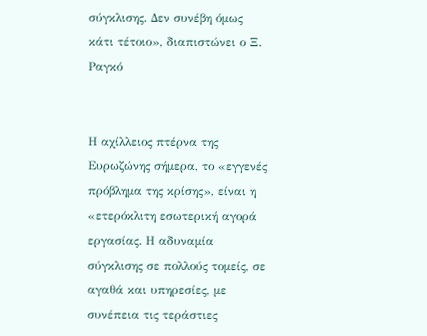σύγκλισης. Δεν συνέβη όμως κάτι τέτοιο», διαπιστώνει ο Ξ. Ραγκό


Η αχίλλειος πτέρνα της Ευρωζώνης σήμερα, το «εγγενές πρόβλημα της κρίσης», είναι η «ετερόκλιτη εσωτερική αγορά εργασίας. Η αδυναμία σύγκλισης σε πολλούς τομείς, σε αγαθά και υπηρεσίες, με συνέπεια τις τεράστιες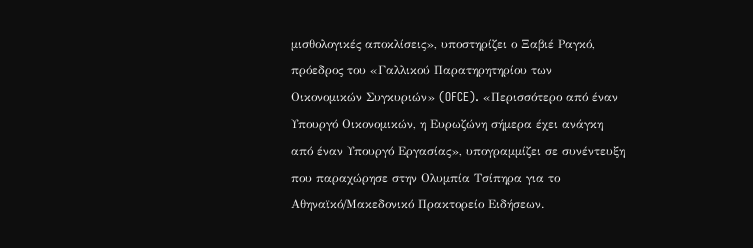μισθολογικές αποκλίσεις», υποστηρίζει ο Ξαβιέ Ραγκό, πρόεδρος του «Γαλλικού Παρατηρητηρίου των Οικονομικών Συγκυριών» (OFCE). «Περισσότερο από έναν Υπουργό Οικονομικών, η Ευρωζώνη σήμερα έχει ανάγκη από έναν Υπουργό Εργασίας», υπογραμμίζει σε συνέντευξη που παραχώρησε στην Ολυμπία Τσίπηρα για το Αθηναϊκό/Μακεδονικό Πρακτορείο Ειδήσεων.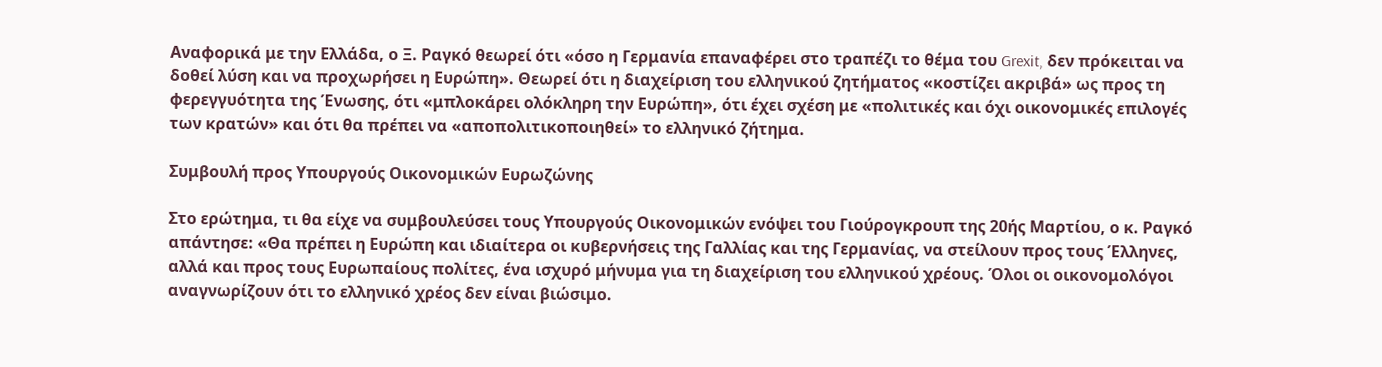Αναφορικά με την Ελλάδα, ο Ξ. Ραγκό θεωρεί ότι «όσο η Γερμανία επαναφέρει στο τραπέζι το θέμα του Grexit, δεν πρόκειται να δοθεί λύση και να προχωρήσει η Ευρώπη». Θεωρεί ότι η διαχείριση του ελληνικού ζητήματος «κοστίζει ακριβά» ως προς τη φερεγγυότητα της Ένωσης, ότι «μπλοκάρει ολόκληρη την Ευρώπη», ότι έχει σχέση με «πολιτικές και όχι οικονομικές επιλογές των κρατών» και ότι θα πρέπει να «αποπολιτικοποιηθεί» το ελληνικό ζήτημα.

Συμβουλή προς Υπουργούς Οικονομικών Ευρωζώνης

Στο ερώτημα, τι θα είχε να συμβουλεύσει τους Υπουργούς Οικονομικών ενόψει του Γιούρογκρουπ της 20ής Μαρτίου, ο κ. Ραγκό απάντησε: «Θα πρέπει η Ευρώπη και ιδιαίτερα οι κυβερνήσεις της Γαλλίας και της Γερμανίας, να στείλουν προς τους Έλληνες, αλλά και προς τους Ευρωπαίους πολίτες, ένα ισχυρό μήνυμα για τη διαχείριση του ελληνικού χρέους. Όλοι οι οικονομολόγοι αναγνωρίζουν ότι το ελληνικό χρέος δεν είναι βιώσιμο.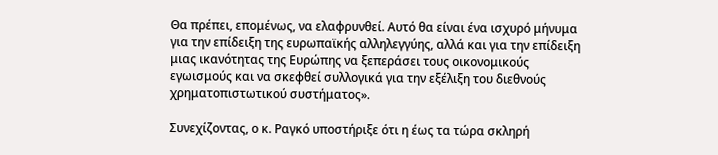Θα πρέπει, επομένως, να ελαφρυνθεί. Αυτό θα είναι ένα ισχυρό μήνυμα για την επίδειξη της ευρωπαϊκής αλληλεγγύης, αλλά και για την επίδειξη μιας ικανότητας της Ευρώπης να ξεπεράσει τους οικονομικούς εγωισμούς και να σκεφθεί συλλογικά για την εξέλιξη του διεθνούς χρηματοπιστωτικού συστήματος».

Συνεχίζοντας, ο κ. Ραγκό υποστήριξε ότι η έως τα τώρα σκληρή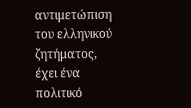αντιμετώπιση του ελληνικού ζητήματος, έχει ένα πολιτικό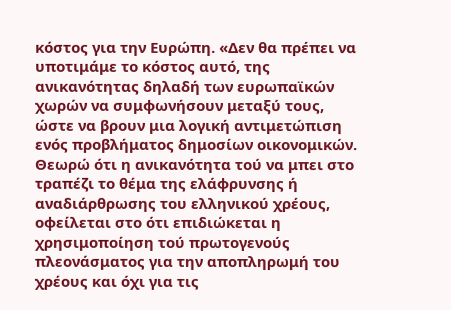κόστος για την Ευρώπη. «Δεν θα πρέπει να υποτιμάμε το κόστος αυτό, της ανικανότητας δηλαδή των ευρωπαϊκών χωρών να συμφωνήσουν μεταξύ τους, ώστε να βρουν μια λογική αντιμετώπιση ενός προβλήματος δημοσίων οικονομικών. Θεωρώ ότι η ανικανότητα τού να μπει στο τραπέζι το θέμα της ελάφρυνσης ή αναδιάρθρωσης του ελληνικού χρέους, οφείλεται στο ότι επιδιώκεται η χρησιμοποίηση τού πρωτογενούς πλεονάσματος για την αποπληρωμή του χρέους και όχι για τις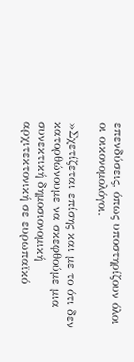επενδύσεις, όπως υποστηρίζουν όλοι οι οικονομολόγοι.

»Σχετίζεται επίσης και με το ότι δεν κατορθώνουμε να σκεφθούμε μια συνεκτική δημοσιονομική αρχιτεκτονική σε ευρωπαϊκό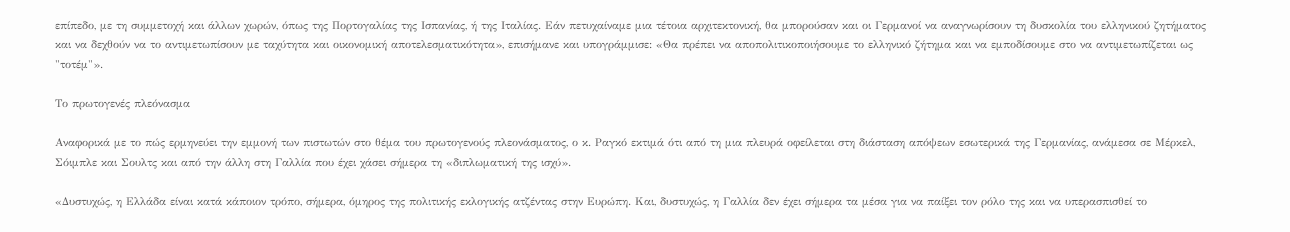επίπεδο, με τη συμμετοχή και άλλων χωρών, όπως της Πορτογαλίας της Ισπανίας, ή της Ιταλίας. Εάν πετυχαίναμε μια τέτοια αρχιτεκτονική, θα μπορούσαν και οι Γερμανοί να αναγνωρίσουν τη δυσκολία του ελληνικού ζητήματος και να δεχθούν να το αντιμετωπίσουν με ταχύτητα και οικονομική αποτελεσματικότητα», επισήμανε και υπογράμμισε: «Θα πρέπει να αποπολιτικοποιήσουμε το ελληνικό ζήτημα και να εμποδίσουμε στο να αντιμετωπίζεται ως "τοτέμ"».

Το πρωτογενές πλεόνασμα

Αναφορικά με το πώς ερμηνεύει την εμμονή των πιστωτών στο θέμα του πρωτογενούς πλεονάσματος, ο κ. Ραγκό εκτιμά ότι από τη μια πλευρά οφείλεται στη διάσταση απόψεων εσωτερικά της Γερμανίας, ανάμεσα σε Μέρκελ, Σόιμπλε και Σουλτς και από την άλλη στη Γαλλία που έχει χάσει σήμερα τη «διπλωματική της ισχύ».

«Δυστυχώς, η Ελλάδα είναι κατά κάποιον τρόπο, σήμερα, όμηρος της πολιτικής εκλογικής ατζέντας στην Ευρώπη. Και, δυστυχώς, η Γαλλία δεν έχει σήμερα τα μέσα για να παίξει τον ρόλο της και να υπερασπισθεί το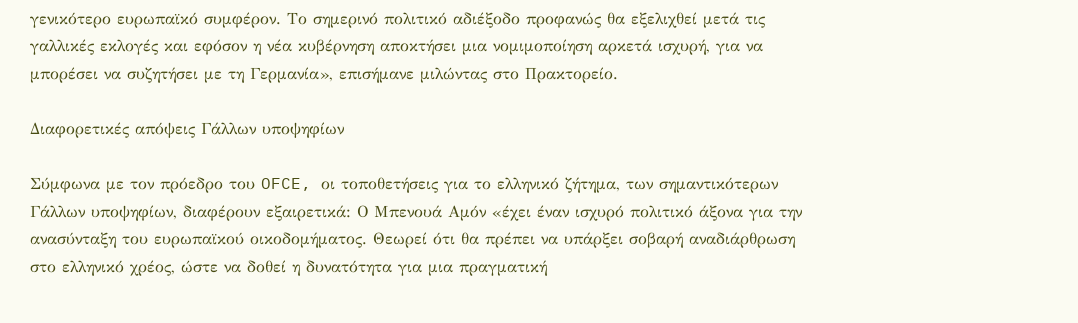γενικότερο ευρωπαϊκό συμφέρον. Το σημερινό πολιτικό αδιέξοδο προφανώς θα εξελιχθεί μετά τις γαλλικές εκλογές και εφόσον η νέα κυβέρνηση αποκτήσει μια νομιμοποίηση αρκετά ισχυρή, για να μπορέσει να συζητήσει με τη Γερμανία», επισήμανε μιλώντας στο Πρακτορείο.

Διαφορετικές απόψεις Γάλλων υποψηφίων

Σύμφωνα με τον πρόεδρο του OFCE, οι τοποθετήσεις για το ελληνικό ζήτημα, των σημαντικότερων Γάλλων υποψηφίων, διαφέρουν εξαιρετικά: Ο Μπενουά Αμόν «έχει έναν ισχυρό πολιτικό άξονα για την ανασύνταξη του ευρωπαϊκού οικοδομήματος. Θεωρεί ότι θα πρέπει να υπάρξει σοβαρή αναδιάρθρωση στο ελληνικό χρέος, ώστε να δοθεί η δυνατότητα για μια πραγματική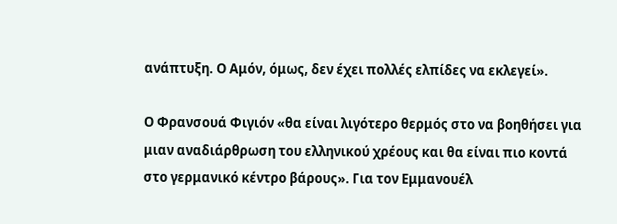ανάπτυξη. Ο Αμόν, όμως, δεν έχει πολλές ελπίδες να εκλεγεί».

Ο Φρανσουά Φιγιόν «θα είναι λιγότερο θερμός στο να βοηθήσει για μιαν αναδιάρθρωση του ελληνικού χρέους και θα είναι πιο κοντά στο γερμανικό κέντρο βάρους». Για τον Εμμανουέλ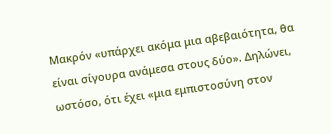Μακρόν «υπάρχει ακόμα μια αβεβαιότητα, θα είναι σίγουρα ανάμεσα στους δύο». Δηλώνει, ωστόσο, ότι έχει «μια εμπιστοσύνη στον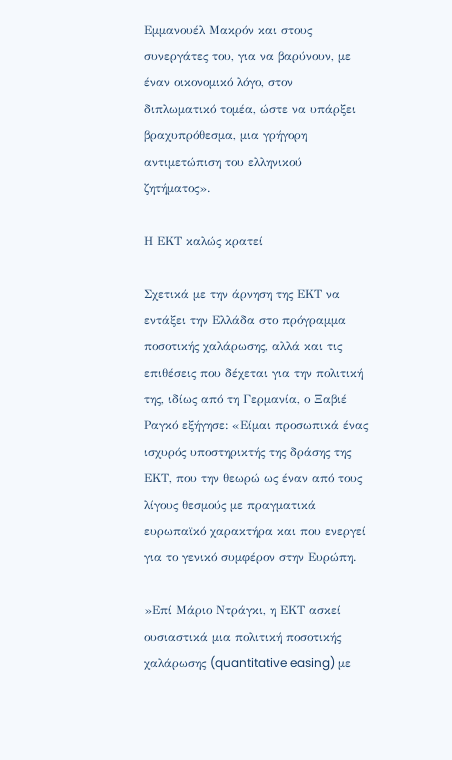Εμμανουέλ Μακρόν και στους συνεργάτες του, για να βαρύνουν, με έναν οικονομικό λόγο, στον διπλωματικό τομέα, ώστε να υπάρξει βραχυπρόθεσμα, μια γρήγορη αντιμετώπιση του ελληνικού ζητήματος».

Η ΕΚΤ καλώς κρατεί

Σχετικά με την άρνηση της ΕΚΤ να εντάξει την Ελλάδα στο πρόγραμμα ποσοτικής χαλάρωσης, αλλά και τις επιθέσεις που δέχεται για την πολιτική της, ιδίως από τη Γερμανία, ο Ξαβιέ Ραγκό εξήγησε: «Είμαι προσωπικά ένας ισχυρός υποστηρικτής της δράσης της ΕΚΤ, που την θεωρώ ως έναν από τους λίγους θεσμούς με πραγματικά ευρωπαϊκό χαρακτήρα και που ενεργεί για το γενικό συμφέρον στην Ευρώπη.

»Επί Μάριο Ντράγκι, η ΕΚΤ ασκεί ουσιαστικά μια πολιτική ποσοτικής χαλάρωσης (quantitative easing) με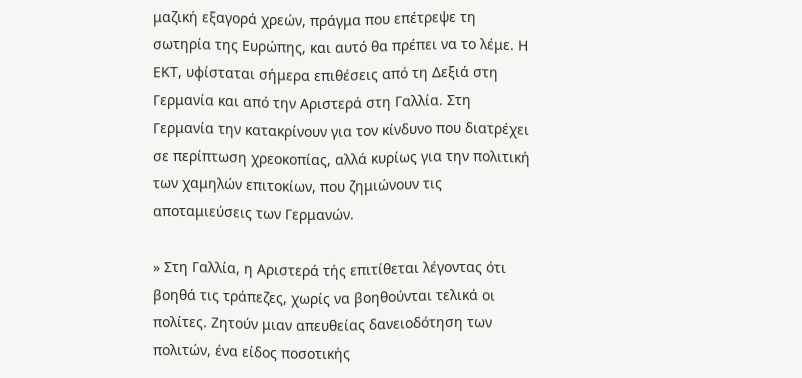μαζική εξαγορά χρεών, πράγμα που επέτρεψε τη σωτηρία της Ευρώπης, και αυτό θα πρέπει να το λέμε. Η ΕΚΤ, υφίσταται σήμερα επιθέσεις από τη Δεξιά στη Γερμανία και από την Αριστερά στη Γαλλία. Στη Γερμανία την κατακρίνουν για τον κίνδυνο που διατρέχει σε περίπτωση χρεοκοπίας, αλλά κυρίως για την πολιτική των χαμηλών επιτοκίων, που ζημιώνουν τις αποταμιεύσεις των Γερμανών.

» Στη Γαλλία, η Αριστερά τής επιτίθεται λέγοντας ότι βοηθά τις τράπεζες, χωρίς να βοηθούνται τελικά οι πολίτες. Ζητούν μιαν απευθείας δανειοδότηση των πολιτών, ένα είδος ποσοτικής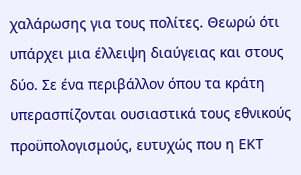χαλάρωσης για τους πολίτες. Θεωρώ ότι υπάρχει μια έλλειψη διαύγειας και στους δύο. Σε ένα περιβάλλον όπου τα κράτη υπερασπίζονται ουσιαστικά τους εθνικούς προϋπολογισμούς, ευτυχώς που η ΕΚΤ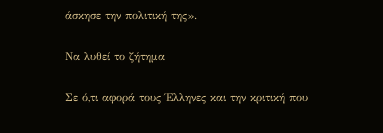άσκησε την πολιτική της».

Να λυθεί το ζήτημα

Σε ό,τι αφορά τους Έλληνες και την κριτική που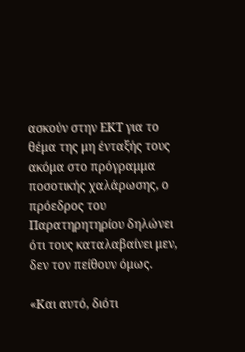ασκούν στην ΕΚΤ για το θέμα της μη ένταξής τους ακόμα στο πρόγραμμα ποσοτικής χαλάρωσης, ο πρόεδρος του Παρατηρητηρίου δηλώνει ότι τους καταλαβαίνει μεν, δεν τον πείθουν όμως.

«Και αυτό, διότι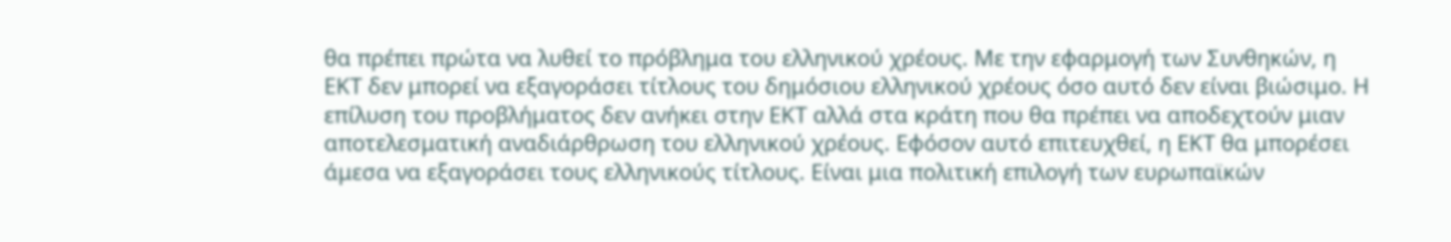θα πρέπει πρώτα να λυθεί το πρόβλημα του ελληνικού χρέους. Με την εφαρμογή των Συνθηκών, η ΕΚΤ δεν μπορεί να εξαγοράσει τίτλους του δημόσιου ελληνικού χρέους όσο αυτό δεν είναι βιώσιμο. Η επίλυση του προβλήματος δεν ανήκει στην ΕΚΤ αλλά στα κράτη που θα πρέπει να αποδεχτούν μιαν αποτελεσματική αναδιάρθρωση του ελληνικού χρέους. Εφόσον αυτό επιτευχθεί, η ΕΚΤ θα μπορέσει άμεσα να εξαγοράσει τους ελληνικούς τίτλους. Είναι μια πολιτική επιλογή των ευρωπαϊκών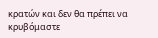κρατών και δεν θα πρέπει να κρυβόμαστε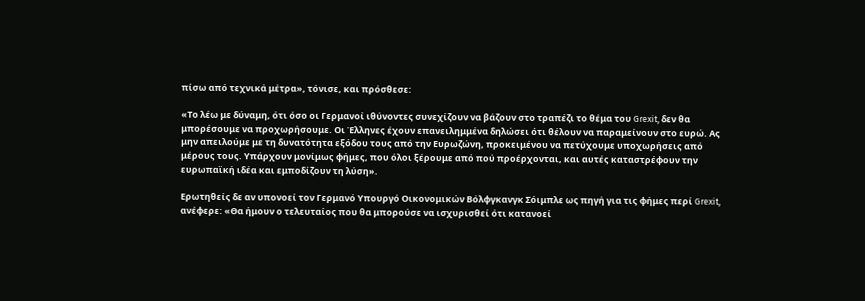πίσω από τεχνικά μέτρα», τόνισε, και πρόσθεσε:

«Το λέω με δύναμη, ότι όσο οι Γερμανοί ιθύνοντες συνεχίζουν να βάζουν στο τραπέζι το θέμα του Grexit, δεν θα μπορέσουμε να προχωρήσουμε. Οι Έλληνες έχουν επανειλημμένα δηλώσει ότι θέλουν να παραμείνουν στο ευρώ. Ας μην απειλούμε με τη δυνατότητα εξόδου τους από την Ευρωζώνη, προκειμένου να πετύχουμε υποχωρήσεις από μέρους τους. Υπάρχουν μονίμως φήμες, που όλοι ξέρουμε από πού προέρχονται, και αυτές καταστρέφουν την ευρωπαϊκή ιδέα και εμποδίζουν τη λύση».

Ερωτηθείς δε αν υπονοεί τον Γερμανό Υπουργό Οικονομικών Βόλφγκανγκ Σόιμπλε ως πηγή για τις φήμες περί Grexit, ανέφερε: «Θα ήμουν ο τελευταίος που θα μπορούσε να ισχυρισθεί ότι κατανοεί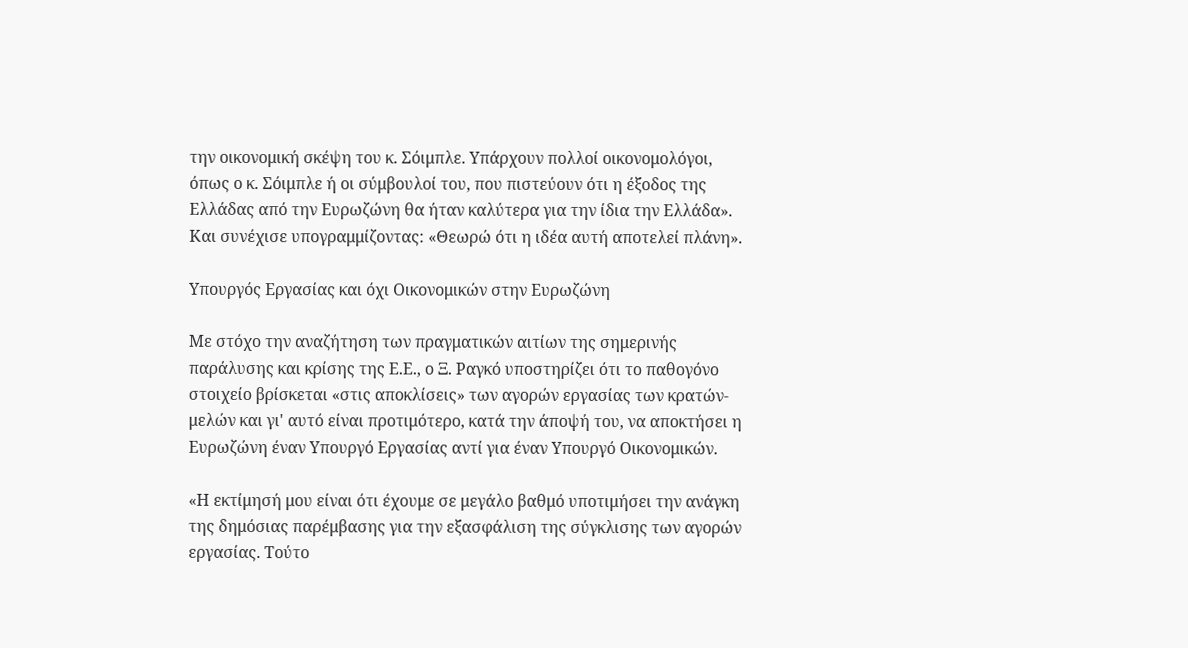την οικονομική σκέψη του κ. Σόιμπλε. Υπάρχουν πολλοί οικονομολόγοι, όπως ο κ. Σόιμπλε ή οι σύμβουλοί του, που πιστεύουν ότι η έξοδος της Ελλάδας από την Ευρωζώνη θα ήταν καλύτερα για την ίδια την Ελλάδα». Και συνέχισε υπογραμμίζοντας: «Θεωρώ ότι η ιδέα αυτή αποτελεί πλάνη».

Υπουργός Εργασίας και όχι Οικονομικών στην Ευρωζώνη

Με στόχο την αναζήτηση των πραγματικών αιτίων της σημερινής παράλυσης και κρίσης της Ε.Ε., ο Ξ. Ραγκό υποστηρίζει ότι το παθογόνο στοιχείο βρίσκεται «στις αποκλίσεις» των αγορών εργασίας των κρατών-μελών και γι' αυτό είναι προτιμότερο, κατά την άποψή του, να αποκτήσει η Ευρωζώνη έναν Υπουργό Εργασίας αντί για έναν Υπουργό Οικονομικών.

«Η εκτίμησή μου είναι ότι έχουμε σε μεγάλο βαθμό υποτιμήσει την ανάγκη της δημόσιας παρέμβασης για την εξασφάλιση της σύγκλισης των αγορών εργασίας. Τούτο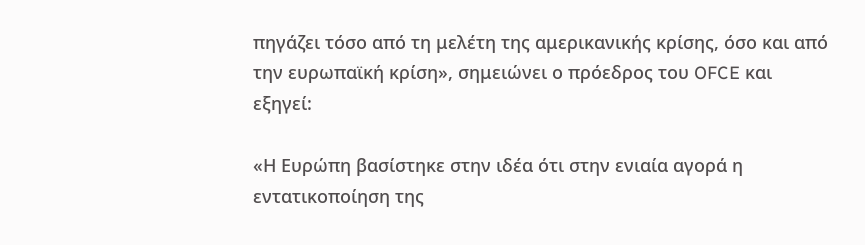πηγάζει τόσο από τη μελέτη της αμερικανικής κρίσης, όσο και από την ευρωπαϊκή κρίση», σημειώνει ο πρόεδρος του OFCE και εξηγεί:

«Η Ευρώπη βασίστηκε στην ιδέα ότι στην ενιαία αγορά η εντατικοποίηση της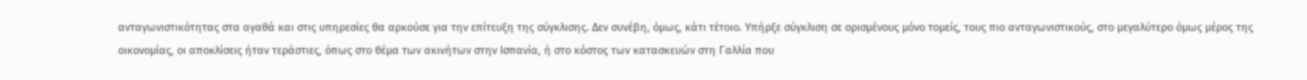ανταγωνιστικότητας στα αγαθά και στις υπηρεσίες θα αρκούσε για την επίτευξη της σύγκλισης. Δεν συνέβη, όμως, κάτι τέτοιο. Υπήρξε σύγκλιση σε ορισμένους μόνο τομείς, τους πιο ανταγωνιστικούς, στο μεγαλύτερο όμως μέρος της οικονομίας, οι αποκλίσεις ήταν τεράστιες, όπως στο θέμα των ακινήτων στην Ισπανία, ή στο κόστος των κατασκευών στη Γαλλία που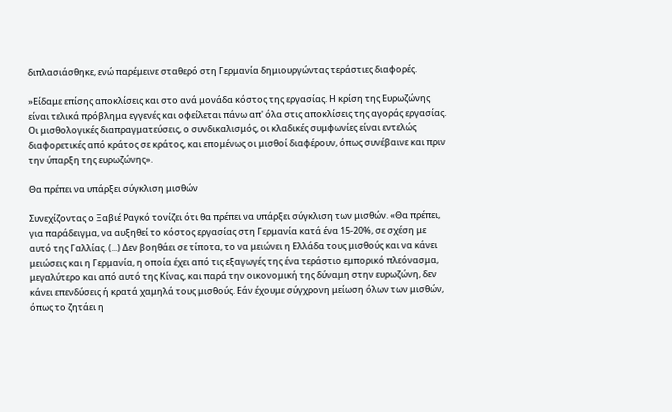διπλασιάσθηκε, ενώ παρέμεινε σταθερό στη Γερμανία δημιουργώντας τεράστιες διαφορές.

»Είδαμε επίσης αποκλίσεις και στο ανά μονάδα κόστος της εργασίας. Η κρίση της Ευρωζώνης είναι τελικά πρόβλημα εγγενές και οφείλεται πάνω απ' όλα στις αποκλίσεις της αγοράς εργασίας. Οι μισθολογικές διαπραγματεύσεις, ο συνδικαλισμός, οι κλαδικές συμφωνίες είναι εντελώς διαφορετικές από κράτος σε κράτος, και επομένως οι μισθοί διαφέρουν, όπως συνέβαινε και πριν την ύπαρξη της ευρωζώνης».

Θα πρέπει να υπάρξει σύγκλιση μισθών

Συνεχίζοντας ο Ξαβιέ Ραγκό τονίζει ότι θα πρέπει να υπάρξει σύγκλιση των μισθών. «Θα πρέπει, για παράδειγμα, να αυξηθεί το κόστος εργασίας στη Γερμανία κατά ένα 15-20%, σε σχέση με αυτό της Γαλλίας. (...) Δεν βοηθάει σε τίποτα, το να μειώνει η Ελλάδα τους μισθούς και να κάνει μειώσεις και η Γερμανία, η οποία έχει από τις εξαγωγές της ένα τεράστιο εμπορικό πλεόνασμα, μεγαλύτερο και από αυτό της Κίνας, και παρά την οικονομική της δύναμη στην ευρωζώνη, δεν κάνει επενδύσεις ή κρατά χαμηλά τους μισθούς. Εάν έχουμε σύγχρονη μείωση όλων των μισθών, όπως το ζητάει η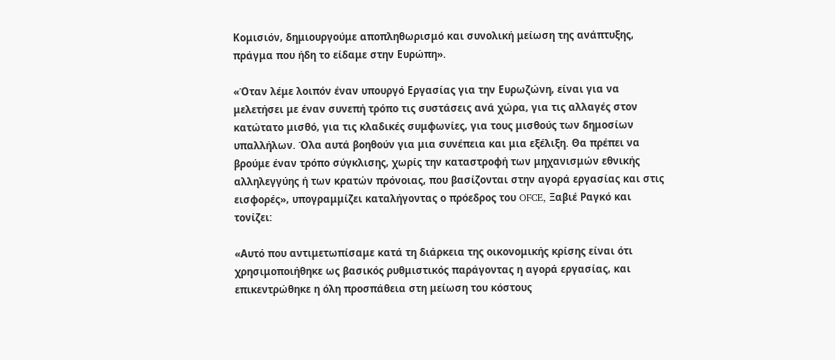Κομισιόν, δημιουργούμε αποπληθωρισμό και συνολική μείωση της ανάπτυξης, πράγμα που ήδη το είδαμε στην Ευρώπη».

«Όταν λέμε λοιπόν έναν υπουργό Εργασίας για την Ευρωζώνη, είναι για να μελετήσει με έναν συνεπή τρόπο τις συστάσεις ανά χώρα, για τις αλλαγές στον κατώτατο μισθό, για τις κλαδικές συμφωνίες, για τους μισθούς των δημοσίων υπαλλήλων. Όλα αυτά βοηθούν για μια συνέπεια και μια εξέλιξη. Θα πρέπει να βρούμε έναν τρόπο σύγκλισης, χωρίς την καταστροφή των μηχανισμών εθνικής αλληλεγγύης ή των κρατών πρόνοιας, που βασίζονται στην αγορά εργασίας και στις εισφορές», υπογραμμίζει καταλήγοντας ο πρόεδρος του OFCE, Ξαβιέ Ραγκό και τονίζει:

«Αυτό που αντιμετωπίσαμε κατά τη διάρκεια της οικονομικής κρίσης είναι ότι χρησιμοποιήθηκε ως βασικός ρυθμιστικός παράγοντας η αγορά εργασίας, και επικεντρώθηκε η όλη προσπάθεια στη μείωση του κόστους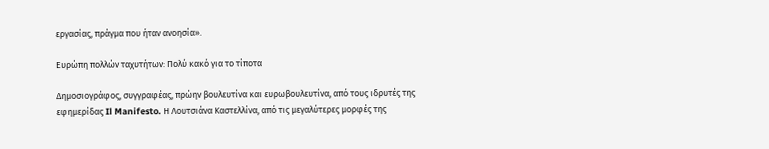εργασίας, πράγμα που ήταν ανοησία».

Ευρώπη πολλών ταχυτήτων: Πολύ κακό για το τίποτα

Δημοσιογράφος, συγγραφέας, πρώην βουλευτίνα και ευρωβουλευτίνα, από τους ιδρυτές της εφημερίδας Il Manifesto. Η Λουτσιάνα Καστελλίνα, από τις μεγαλύτερες μορφές της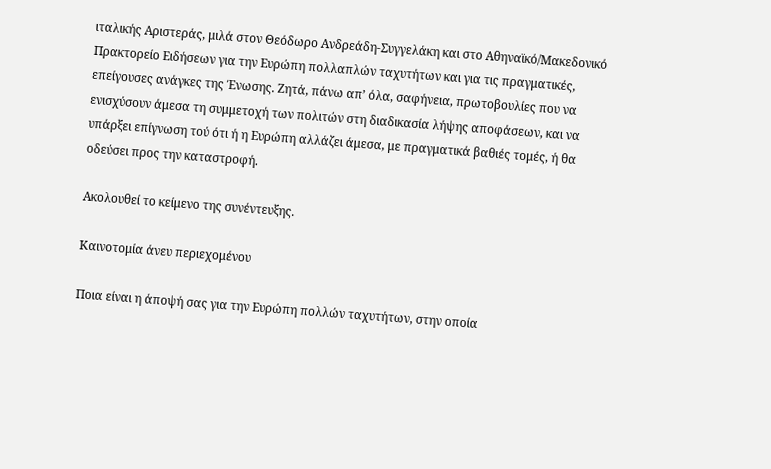ιταλικής Αριστεράς, μιλά στον Θεόδωρο Ανδρεάδη-Συγγελάκη και στο Αθηναϊκό/Μακεδονικό Πρακτορείο Ειδήσεων για την Ευρώπη πολλαπλών ταχυτήτων και για τις πραγματικές, επείγουσες ανάγκες της Ένωσης. Ζητά, πάνω απ’ όλα, σαφήνεια, πρωτοβουλίες που να ενισχύσουν άμεσα τη συμμετοχή των πολιτών στη διαδικασία λήψης αποφάσεων, και να υπάρξει επίγνωση τού ότι ή η Ευρώπη αλλάζει άμεσα, με πραγματικά βαθιές τομές, ή θα οδεύσει προς την καταστροφή.

Ακολουθεί το κείμενο της συνέντευξης.

Καινοτομία άνευ περιεχομένου

Ποια είναι η άποψή σας για την Ευρώπη πολλών ταχυτήτων, στην οποία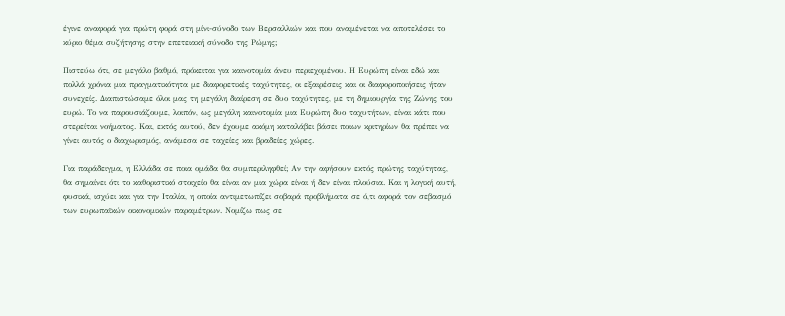έγινε αναφορά για πρώτη φορά στη μίνι-σύνοδο των Βερσαλλιών και που αναμένεται να αποτελέσει το κύριο θέμα συζήτησης στην επετειακή σύνοδο της Ρώμης;

Πιστεύω ότι, σε μεγάλο βαθμό, πρόκειται για καινοτομία άνευ περιεχομένου. Η Ευρώπη είναι εδώ και πολλά χρόνια μια πραγματικότητα με διαφορετικές ταχύτητες, οι εξαιρέσεις και οι διαφοροποιήσεις ήταν συνεχείς. Διαπιστώσαμε όλοι μας τη μεγάλη διαίρεση σε δυο ταχύτητες, με τη δημιουργία της Ζώνης του ευρώ. Το να παρουσιάζουμε, λοιπόν, ως μεγάλη καινοτομία μια Ευρώπη δυο ταχυτήτων, είναι κάτι που στερείται νοήματος. Και, εκτός αυτού, δεν έχουμε ακόμη καταλάβει βάσει ποιων κριτηρίων θα πρέπει να γίνει αυτός ο διαχωρισμός, ανάμεσα σε ταχείες και βραδείες χώρες.

Για παράδειγμα, η Ελλάδα σε ποια ομάδα θα συμπεριληφθεί; Αν την αφήσουν εκτός πρώτης ταχύτητας, θα σημαίνει ότι το καθοριστικό στοιχείο θα είναι αν μια χώρα είναι ή δεν είναι πλούσια. Και η λογική αυτή, φυσικά, ισχύει και για την Ιταλία, η οποία αντιμετωπίζει σοβαρά προβλήματα σε ό,τι αφορά τον σεβασμό των ευρωπαϊκών οικονομικών παραμέτρων. Νομίζω πως σε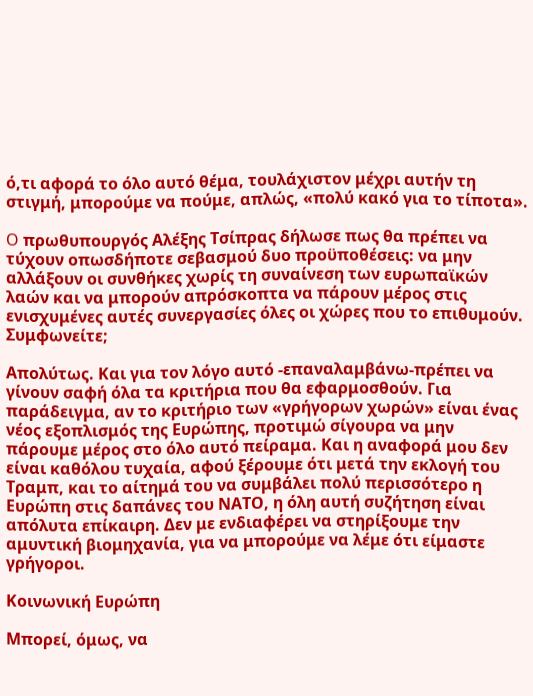ό,τι αφορά το όλο αυτό θέμα, τουλάχιστον μέχρι αυτήν τη στιγμή, μπορούμε να πούμε, απλώς, «πολύ κακό για το τίποτα».

O πρωθυπουργός Aλέξης Τσίπρας δήλωσε πως θα πρέπει να τύχουν οπωσδήποτε σεβασμού δυο προϋποθέσεις: να μην αλλάξουν οι συνθήκες χωρίς τη συναίνεση των ευρωπαϊκών λαών και να μπορούν απρόσκοπτα να πάρουν μέρος στις ενισχυμένες αυτές συνεργασίες όλες οι χώρες που το επιθυμούν. Συμφωνείτε;

Απολύτως. Και για τον λόγο αυτό -επαναλαμβάνω-πρέπει να γίνουν σαφή όλα τα κριτήρια που θα εφαρμοσθούν. Για παράδειγμα, αν το κριτήριο των «γρήγορων χωρών» είναι ένας νέος εξοπλισμός της Ευρώπης, προτιμώ σίγουρα να μην πάρουμε μέρος στο όλο αυτό πείραμα. Και η αναφορά μου δεν είναι καθόλου τυχαία, αφού ξέρουμε ότι μετά την εκλογή του Τραμπ, και το αίτημά του να συμβάλει πολύ περισσότερο η Ευρώπη στις δαπάνες του ΝΑΤΟ, η όλη αυτή συζήτηση είναι απόλυτα επίκαιρη. Δεν με ενδιαφέρει να στηρίξουμε την αμυντική βιομηχανία, για να μπορούμε να λέμε ότι είμαστε γρήγοροι.

Κοινωνική Ευρώπη

Μπορεί, όμως, να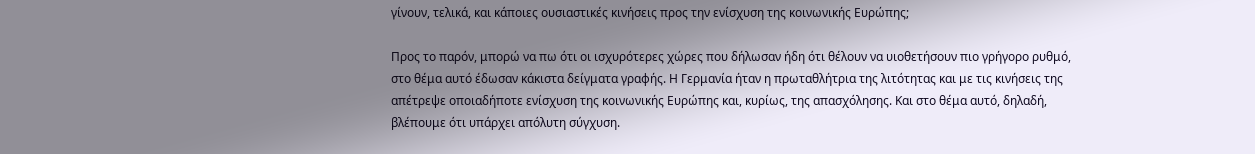γίνουν, τελικά, και κάποιες ουσιαστικές κινήσεις προς την ενίσχυση της κοινωνικής Ευρώπης;

Προς το παρόν, μπορώ να πω ότι οι ισχυρότερες χώρες που δήλωσαν ήδη ότι θέλουν να υιοθετήσουν πιο γρήγορο ρυθμό, στο θέμα αυτό έδωσαν κάκιστα δείγματα γραφής. Η Γερμανία ήταν η πρωταθλήτρια της λιτότητας και με τις κινήσεις της απέτρεψε οποιαδήποτε ενίσχυση της κοινωνικής Ευρώπης και, κυρίως, της απασχόλησης. Και στο θέμα αυτό, δηλαδή, βλέπουμε ότι υπάρχει απόλυτη σύγχυση.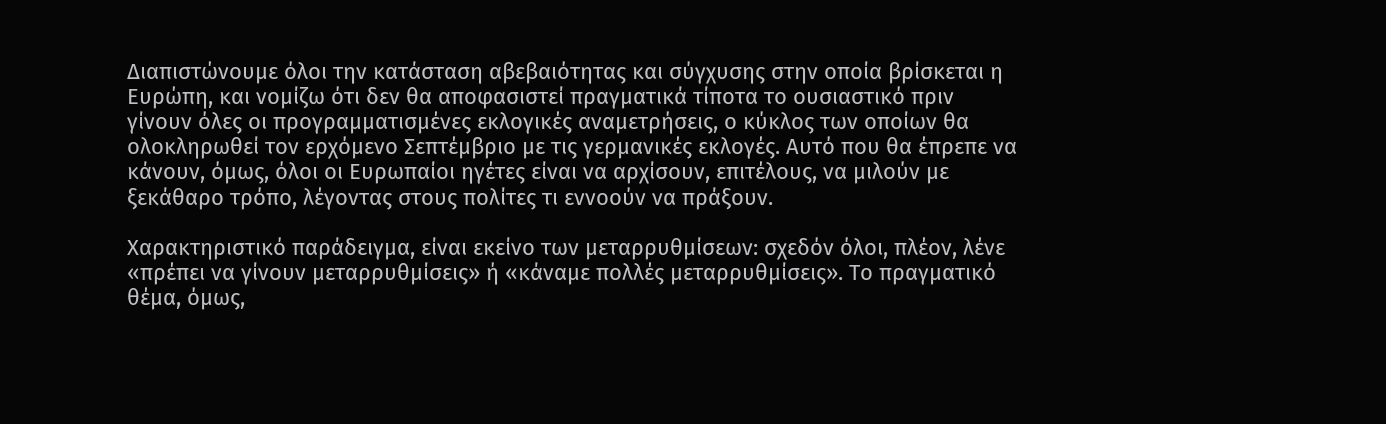Διαπιστώνουμε όλοι την κατάσταση αβεβαιότητας και σύγχυσης στην οποία βρίσκεται η Ευρώπη, και νομίζω ότι δεν θα αποφασιστεί πραγματικά τίποτα το ουσιαστικό πριν γίνουν όλες οι προγραμματισμένες εκλογικές αναμετρήσεις, ο κύκλος των οποίων θα ολοκληρωθεί τον ερχόμενο Σεπτέμβριο με τις γερμανικές εκλογές. Αυτό που θα έπρεπε να κάνουν, όμως, όλοι οι Ευρωπαίοι ηγέτες είναι να αρχίσουν, επιτέλους, να μιλούν με ξεκάθαρο τρόπο, λέγοντας στους πολίτες τι εννοούν να πράξουν.

Χαρακτηριστικό παράδειγμα, είναι εκείνο των μεταρρυθμίσεων: σχεδόν όλοι, πλέον, λένε «πρέπει να γίνουν μεταρρυθμίσεις» ή «κάναμε πολλές μεταρρυθμίσεις». Το πραγματικό θέμα, όμως,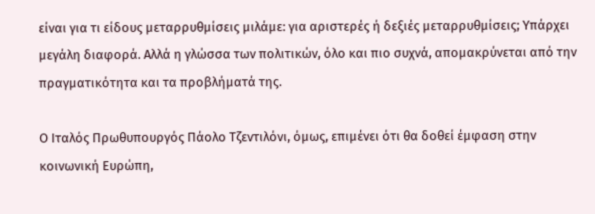είναι για τι είδους μεταρρυθμίσεις μιλάμε: για αριστερές ή δεξιές μεταρρυθμίσεις; Υπάρχει μεγάλη διαφορά. Αλλά η γλώσσα των πολιτικών, όλο και πιο συχνά, απομακρύνεται από την πραγματικότητα και τα προβλήματά της.

Ο Ιταλός Πρωθυπουργός Πάολο Τζεντιλόνι, όμως, επιμένει ότι θα δοθεί έμφαση στην κοινωνική Ευρώπη,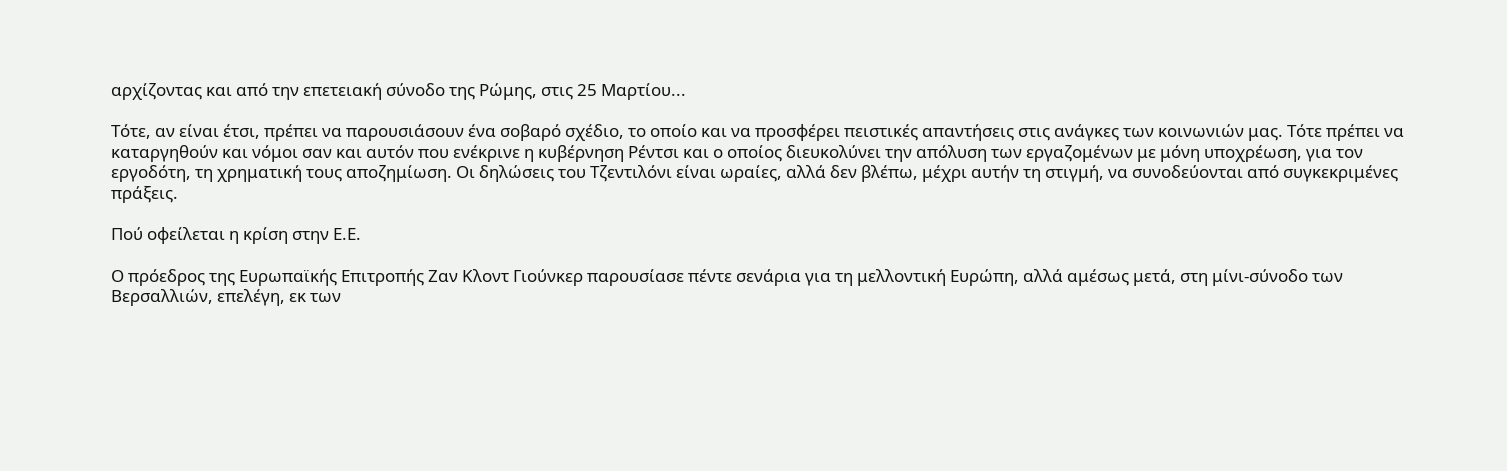αρχίζοντας και από την επετειακή σύνοδο της Ρώμης, στις 25 Μαρτίου...

Τότε, αν είναι έτσι, πρέπει να παρουσιάσουν ένα σοβαρό σχέδιο, το οποίο και να προσφέρει πειστικές απαντήσεις στις ανάγκες των κοινωνιών μας. Τότε πρέπει να καταργηθούν και νόμοι σαν και αυτόν που ενέκρινε η κυβέρνηση Ρέντσι και ο οποίος διευκολύνει την απόλυση των εργαζομένων με μόνη υποχρέωση, για τον εργοδότη, τη χρηματική τους αποζημίωση. Οι δηλώσεις του Τζεντιλόνι είναι ωραίες, αλλά δεν βλέπω, μέχρι αυτήν τη στιγμή, να συνοδεύονται από συγκεκριμένες πράξεις.

Πού οφείλεται η κρίση στην Ε.Ε.

Ο πρόεδρος της Ευρωπαϊκής Επιτροπής Ζαν Κλοντ Γιούνκερ παρουσίασε πέντε σενάρια για τη μελλοντική Ευρώπη, αλλά αμέσως μετά, στη μίνι-σύνοδο των Βερσαλλιών, επελέγη, εκ των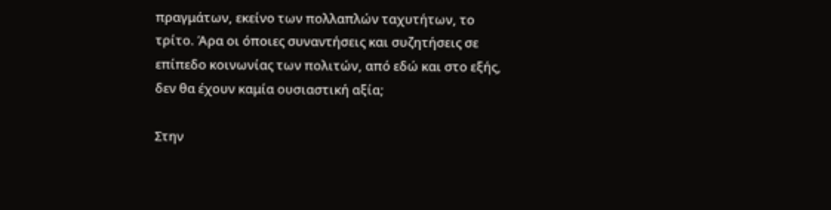πραγμάτων, εκείνο των πολλαπλών ταχυτήτων, το τρίτο. Άρα οι όποιες συναντήσεις και συζητήσεις σε επίπεδο κοινωνίας των πολιτών, από εδώ και στο εξής, δεν θα έχουν καμία ουσιαστική αξία;

Στην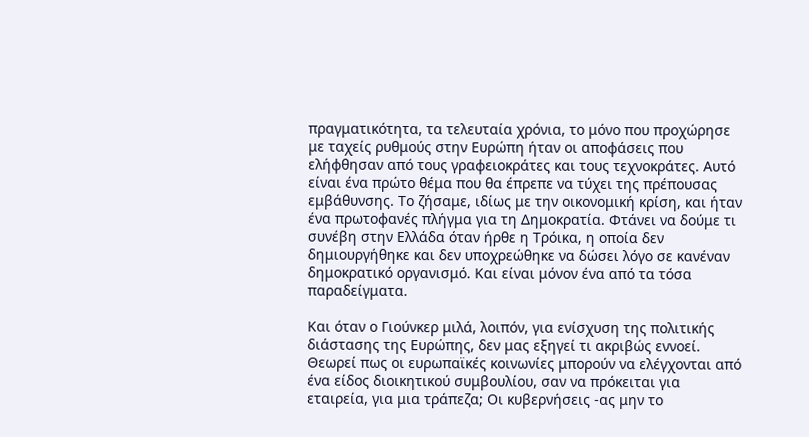πραγματικότητα, τα τελευταία χρόνια, το μόνο που προχώρησε με ταχείς ρυθμούς στην Ευρώπη ήταν οι αποφάσεις που ελήφθησαν από τους γραφειοκράτες και τους τεχνοκράτες. Αυτό είναι ένα πρώτο θέμα που θα έπρεπε να τύχει της πρέπουσας εμβάθυνσης. Το ζήσαμε, ιδίως με την οικονομική κρίση, και ήταν ένα πρωτοφανές πλήγμα για τη Δημοκρατία. Φτάνει να δούμε τι συνέβη στην Ελλάδα όταν ήρθε η Τρόικα, η οποία δεν δημιουργήθηκε και δεν υποχρεώθηκε να δώσει λόγο σε κανέναν δημοκρατικό οργανισμό. Και είναι μόνον ένα από τα τόσα παραδείγματα.

Και όταν ο Γιούνκερ μιλά, λοιπόν, για ενίσχυση της πολιτικής διάστασης της Ευρώπης, δεν μας εξηγεί τι ακριβώς εννοεί. Θεωρεί πως οι ευρωπαϊκές κοινωνίες μπορούν να ελέγχονται από ένα είδος διοικητικού συμβουλίου, σαν να πρόκειται για εταιρεία, για μια τράπεζα; Οι κυβερνήσεις -ας μην το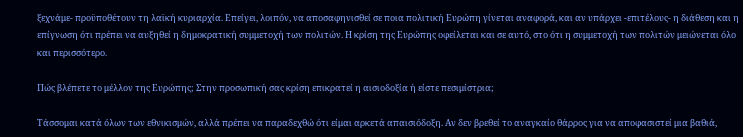ξεχνάμε- προϋποθέτουν τη λαϊκή κυριαρχία. Επείγει, λοιπόν, να αποσαφηνισθεί σε ποια πολιτική Ευρώπη γίνεται αναφορά, και αν υπάρχει -επιτέλους- η διάθεση και η επίγνωση ότι πρέπει να αυξηθεί η δημοκρατική συμμετοχή των πολιτών. Η κρίση της Ευρώπης οφείλεται και σε αυτό, στο ότι η συμμετοχή των πολιτών μειώνεται όλο και περισσότερο.

Πώς βλέπετε το μέλλον της Ευρώπης; Στην προσωπική σας κρίση επικρατεί η αισιοδοξία ή είστε πεσιμίστρια;

Τάσσομαι κατά όλων των εθνικισμών, αλλά πρέπει να παραδεχθώ ότι είμαι αρκετά απαισιόδοξη. Αν δεν βρεθεί το αναγκαίο θάρρος για να αποφασιστεί μια βαθιά,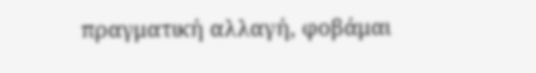πραγματική αλλαγή, φοβάμαι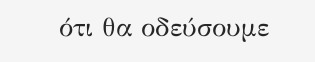ότι θα οδεύσουμε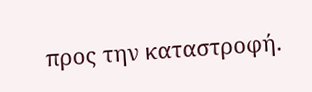προς την καταστροφή.